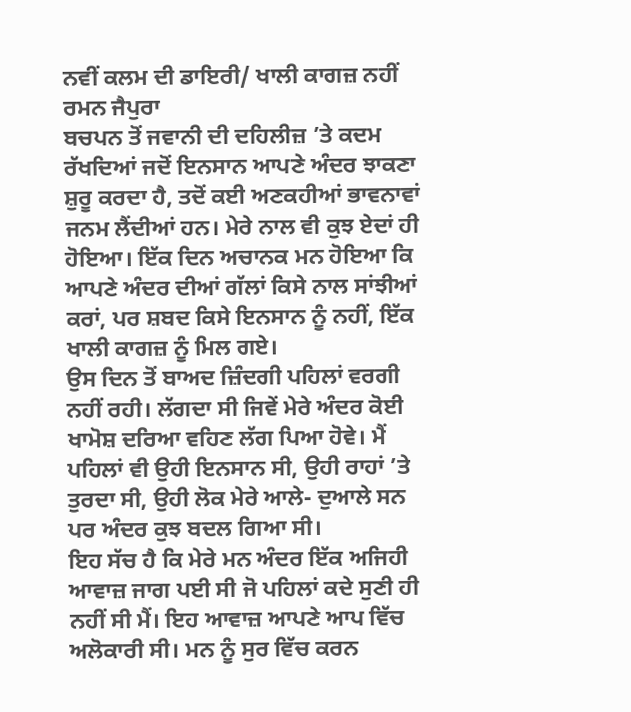ਨਵੀਂ ਕਲਮ ਦੀ ਡਾਇਰੀ/ ਖਾਲੀ ਕਾਗਜ਼ ਨਹੀਂ
ਰਮਨ ਜੈਪੁਰਾ
ਬਚਪਨ ਤੋਂ ਜਵਾਨੀ ਦੀ ਦਹਿਲੀਜ਼ ’ਤੇ ਕਦਮ ਰੱਖਦਿਆਂ ਜਦੋਂ ਇਨਸਾਨ ਆਪਣੇ ਅੰਦਰ ਝਾਕਣਾ ਸ਼ੁਰੂ ਕਰਦਾ ਹੈ, ਤਦੋਂ ਕਈ ਅਣਕਹੀਆਂ ਭਾਵਨਾਵਾਂ ਜਨਮ ਲੈਂਦੀਆਂ ਹਨ। ਮੇਰੇ ਨਾਲ ਵੀ ਕੁਝ ਏਦਾਂ ਹੀ ਹੋਇਆ। ਇੱਕ ਦਿਨ ਅਚਾਨਕ ਮਨ ਹੋਇਆ ਕਿ ਆਪਣੇ ਅੰਦਰ ਦੀਆਂ ਗੱਲਾਂ ਕਿਸੇ ਨਾਲ ਸਾਂਝੀਆਂ ਕਰਾਂ, ਪਰ ਸ਼ਬਦ ਕਿਸੇ ਇਨਸਾਨ ਨੂੰ ਨਹੀਂ, ਇੱਕ ਖਾਲੀ ਕਾਗਜ਼ ਨੂੰ ਮਿਲ ਗਏ।
ਉਸ ਦਿਨ ਤੋਂ ਬਾਅਦ ਜ਼ਿੰਦਗੀ ਪਹਿਲਾਂ ਵਰਗੀ ਨਹੀਂ ਰਹੀ। ਲੱਗਦਾ ਸੀ ਜਿਵੇਂ ਮੇਰੇ ਅੰਦਰ ਕੋਈ ਖਾਮੋਸ਼ ਦਰਿਆ ਵਹਿਣ ਲੱਗ ਪਿਆ ਹੋਵੇ। ਮੈਂ ਪਹਿਲਾਂ ਵੀ ਉਹੀ ਇਨਸਾਨ ਸੀ, ਉਹੀ ਰਾਹਾਂ ’ਤੇ ਤੁਰਦਾ ਸੀ, ਉਹੀ ਲੋਕ ਮੇਰੇ ਆਲੇ- ਦੁਆਲੇ ਸਨ ਪਰ ਅੰਦਰ ਕੁਝ ਬਦਲ ਗਿਆ ਸੀ।
ਇਹ ਸੱਚ ਹੈ ਕਿ ਮੇਰੇ ਮਨ ਅੰਦਰ ਇੱਕ ਅਜਿਹੀ ਆਵਾਜ਼ ਜਾਗ ਪਈ ਸੀ ਜੋ ਪਹਿਲਾਂ ਕਦੇ ਸੁਣੀ ਹੀ ਨਹੀਂ ਸੀ ਮੈਂ। ਇਹ ਆਵਾਜ਼ ਆਪਣੇ ਆਪ ਵਿੱਚ ਅਲੋਕਾਰੀ ਸੀ। ਮਨ ਨੂੰ ਸੁਰ ਵਿੱਚ ਕਰਨ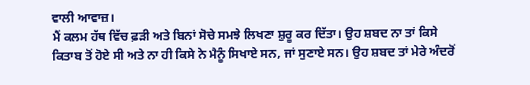ਵਾਲੀ ਆਵਾਜ਼।
ਮੈਂ ਕਲਮ ਹੱਥ ਵਿੱਚ ਫ਼ੜੀ ਅਤੇ ਬਿਨਾਂ ਸੋਚੇ ਸਮਝੇ ਲਿਖਣਾ ਸ਼ੁਰੂ ਕਰ ਦਿੱਤਾ। ਉਹ ਸ਼ਬਦ ਨਾ ਤਾਂ ਕਿਸੇ ਕਿਤਾਬ ਤੋਂ ਹੋਏ ਸੀ ਅਤੇ ਨਾ ਹੀ ਕਿਸੇ ਨੇ ਮੈਨੂੰ ਸਿਖਾਏ ਸਨ, ਜਾਂ ਸੁਣਾਏ ਸਨ। ਉਹ ਸ਼ਬਦ ਤਾਂ ਮੇਰੇ ਅੰਦਰੋਂ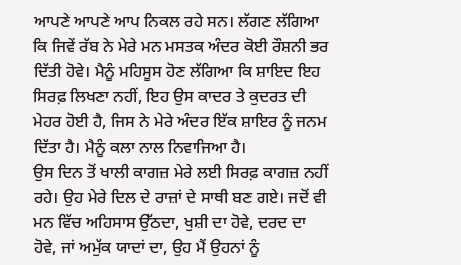ਆਪਣੇ ਆਪਣੇ ਆਪ ਨਿਕਲ ਰਹੇ ਸਨ। ਲੱਗਣ ਲੱਗਿਆ ਕਿ ਜਿਵੇਂ ਰੱਬ ਨੇ ਮੇਰੇ ਮਨ ਮਸਤਕ ਅੰਦਰ ਕੋਈ ਰੌਸ਼ਨੀ ਭਰ ਦਿੱਤੀ ਹੋਵੇ। ਮੈਨੂੰ ਮਹਿਸੂਸ ਹੋਣ ਲੱਗਿਆ ਕਿ ਸ਼ਾਇਦ ਇਹ ਸਿਰਫ਼ ਲਿਖਣਾ ਨਹੀਂ, ਇਹ ਉਸ ਕਾਦਰ ਤੇ ਕੁਦਰਤ ਦੀ ਮੇਹਰ ਹੋਈ ਹੈ, ਜਿਸ ਨੇ ਮੇਰੇ ਅੰਦਰ ਇੱਕ ਸ਼ਾਇਰ ਨੂੰ ਜਨਮ ਦਿੱਤਾ ਹੈ। ਮੈਨੂੰ ਕਲਾ ਨਾਲ ਨਿਵਾਜਿਆ ਹੈ।
ਉਸ ਦਿਨ ਤੋਂ ਖਾਲੀ ਕਾਗਜ਼ ਮੇਰੇ ਲਈ ਸਿਰਫ਼ ਕਾਗਜ਼ ਨਹੀਂ ਰਹੇ। ਉਹ ਮੇਰੇ ਦਿਲ ਦੇ ਰਾਜ਼ਾਂ ਦੇ ਸਾਥੀ ਬਣ ਗਏ। ਜਦੋਂ ਵੀ ਮਨ ਵਿੱਚ ਅਹਿਸਾਸ ਉੱਠਦਾ, ਖੁਸ਼ੀ ਦਾ ਹੋਵੇ, ਦਰਦ ਦਾ ਹੋਵੇ, ਜਾਂ ਅਮੁੱਕ ਯਾਦਾਂ ਦਾ, ਉਹ ਮੈਂ ਉਹਨਾਂ ਨੂੰ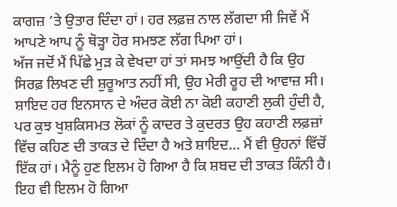ਕਾਗਜ਼ ’ਤੇ ਉਤਾਰ ਦਿੰਦਾ ਹਾਂ। ਹਰ ਲਫ਼ਜ਼ ਨਾਲ ਲੱਗਦਾ ਸੀ ਜਿਵੇਂ ਮੈਂ ਆਪਣੇ ਆਪ ਨੂੰ ਥੋੜ੍ਹਾ ਹੋਰ ਸਮਝਣ ਲੱਗ ਪਿਆ ਹਾਂ।
ਅੱਜ ਜਦੋਂ ਮੈਂ ਪਿੱਛੇ ਮੁੜ ਕੇ ਵੇਖਦਾ ਹਾਂ ਤਾਂ ਸਮਝ ਆਉਂਦੀ ਹੈ ਕਿ ਉਹ ਸਿਰਫ਼ ਲਿਖਣ ਦੀ ਸ਼ੁਰੂਆਤ ਨਹੀਂ ਸੀ, ਉਹ ਮੇਰੀ ਰੂਹ ਦੀ ਆਵਾਜ਼ ਸੀ। ਸ਼ਾਇਦ ਹਰ ਇਨਸਾਨ ਦੇ ਅੰਦਰ ਕੋਈ ਨਾ ਕੋਈ ਕਹਾਣੀ ਲੁਕੀ ਹੁੰਦੀ ਹੈ, ਪਰ ਕੁਝ ਖੁਸ਼ਕਿਸਮਤ ਲੋਕਾਂ ਨੂੰ ਕਾਦਰ ਤੇ ਕੁਦਰਤ ਉਹ ਕਹਾਣੀ ਲਫ਼ਜ਼ਾਂ ਵਿੱਚ ਕਹਿਣ ਦੀ ਤਾਕਤ ਦੇ ਦਿੰਦਾ ਹੈ ਅਤੇ ਸ਼ਾਇਦ… ਮੈਂ ਵੀ ਉਹਨਾਂ ਵਿੱਚੋਂ ਇੱਕ ਹਾਂ। ਮੈਨੂੰ ਹੁਣ ਇਲਮ ਹੋ ਗਿਆ ਹੈ ਕਿ ਸ਼ਬਦ ਦੀ ਤਾਕਤ ਕਿੰਨੀ ਹੈ। ਇਹ ਵੀ ਇਲਮ ਹੋ ਗਿਆ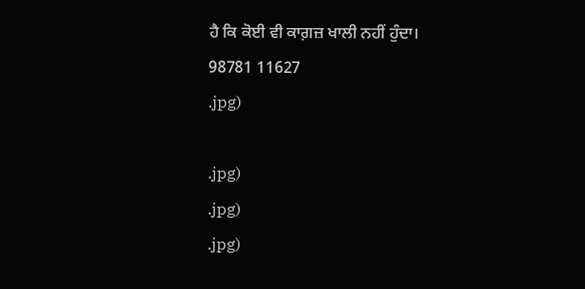ਹੈ ਕਿ ਕੋਈ ਵੀ ਕਾਗ਼ਜ਼ ਖਾਲੀ ਨਹੀਂ ਹੁੰਦਾ।
98781 11627
.jpg)

.jpg)
.jpg)
.jpg)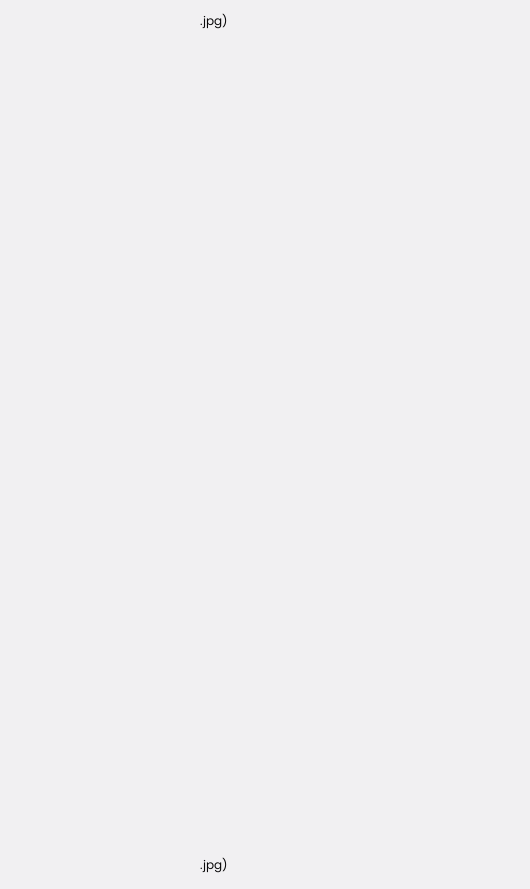.jpg)































.jpg)